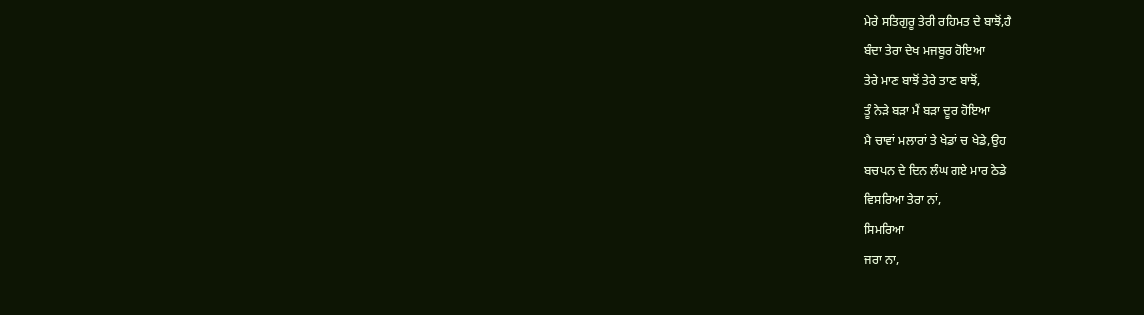ਮੇਰੇ ਸਤਿਗੁਰੂ ਤੇਰੀ ਰਹਿਮਤ ਦੇ ਬਾਝੋਂ,ਹੈ
ਬੰਦਾ ਤੇਰਾ ਦੇਖ ਮਜਬੂਰ ਹੋਇਆ
ਤੇਰੇ ਮਾਣ ਬਾਝੋਂ ਤੇਰੇ ਤਾਣ ਬਾਝੋਂ,
ਤੂੰ ਨੇੜੇ ਬੜਾ ਮੈਂ ਬੜਾ ਦੂਰ ਹੋਇਆ
ਮੈ ਚਾਵਾਂ ਮਲਾਰਾਂ ਤੇ ਖੇਡਾਂ ਚ ਖੇਡੇ,ਉਹ
ਬਚਪਨ ਦੇ ਦਿਨ ਲੰਘ ਗਏ ਮਾਰ ਠੇਡੇ
ਵਿਸਰਿਆ ਤੇਰਾ ਨਾਂ,
ਸਿਮਰਿਆ
ਜਰਾ ਨਾ,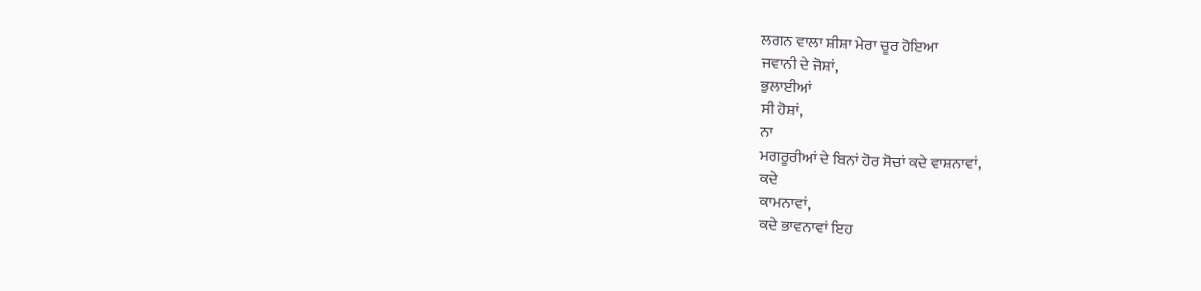ਲਗਨ ਵਾਲਾ ਸ਼ੀਸ਼ਾ ਮੇਰਾ ਚੂਰ ਹੋਇਆ
ਜਵਾਨੀ ਦੇ ਜੋਸ਼ਾਂ,
ਭੁਲਾਈਆਂ
ਸੀ ਹੋਸ਼ਾਂ,
ਨਾ
ਮਗਰੂਰੀਆਂ ਦੇ ਬਿਨਾਂ ਹੋਰ ਸੋਚਾਂ ਕਦੇ ਵਾਸ਼ਨਾਵਾਂ,
ਕਦੇ
ਕਾਮਨਾਵਾਂ,
ਕਦੇ ਭਾਵਨਾਵਾਂ ਇਹ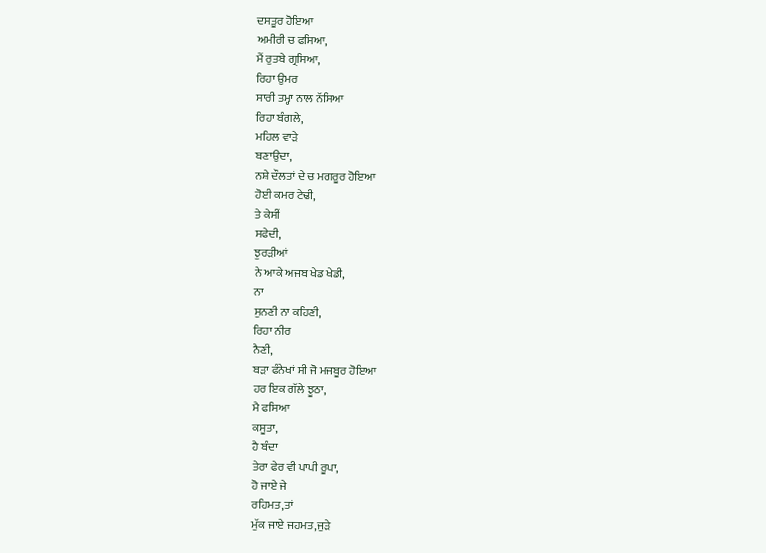ਦਸਤੂਰ ਹੋਇਆ
ਅਮੀਰੀ ਚ ਫਸਿਆ,
ਮੈਂ ਰੁਤਬੇ ਗ੍ਰਸਿਆ,
ਰਿਹਾ ਉਮਰ
ਸਾਰੀ ਤਮ੍ਹਾ ਨਾਲ ਨੱਸਿਆ
ਰਿਹਾ ਬੰਗਲੇ,
ਮਹਿਲ ਵਾੜੇ
ਬਣਾਉਦਾ,
ਨਸ਼ੇ ਦੌਲਤਾਂ ਦੇ ਚ ਮਗਰੂਰ ਹੋਇਆ
ਹੋਈ ਕਮਰ ਟੇਢੀ,
ਤੇ ਕੇਸੀਂ
ਸਫੇਦੀ,
ਝੁਰੜੀਆਂ
ਨੇ ਆਕੇ ਅਜਬ ਖੇਡ ਖੇਡੀ,
ਨਾ
ਸੁਨਣੀ ਨਾ ਕਹਿਣੀ,
ਰਿਹਾ ਨੀਰ
ਨੈਣੀ,
ਬੜਾ ਫੰਨੇਖਾਂ ਸੀ ਜੋ ਮਜਬੂਰ ਹੋਇਆ
ਹਰ ਇਕ ਗੱਲੇ ਝੂਠਾ,
ਮੈ ਫਸਿਆ
ਕਸੂਤਾ,
ਹੈ ਬੰਦਾ
ਤੇਰਾ ਫੇਰ ਵੀ ਪਾਪੀ ਰੂਪਾ,
ਹੋ ਜਾਏ ਜੇ
ਰਹਿਮਤ,ਤਾਂ
ਮੁੱਕ ਜਾਏ ਜਹਮਤ,ਜੁੜੇ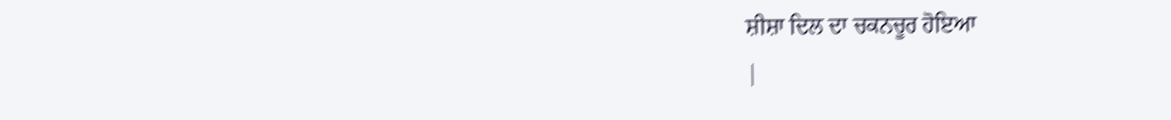ਸ਼ੀਸ਼ਾ ਦਿਲ ਦਾ ਚਕਨਚੂਰ ਹੋਇਆ
|